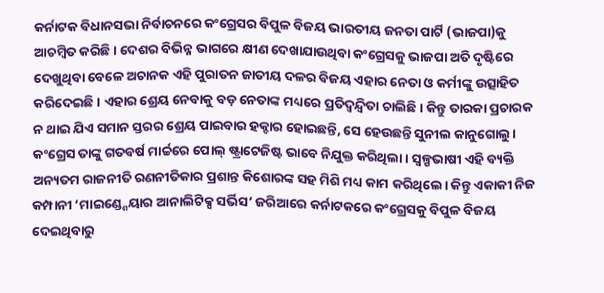କର୍ନାଟକ ବିଧାନସଭା ନିର୍ବାଚନରେ କଂଗ୍ରେସର ବିପୁଳ ବିଜୟ ଭାରତୀୟ ଜନତା ପାର୍ଟି (ଭାଜପା)କୁ ଆଚମ୍ବିତ କରିଛି। ଦେଶର ବିଭିନ୍ନ ଭାଗରେ କ୍ଷୀଣ ଦେଖାଯାଉଥିବା କଂଗ୍ରେସକୁ ଭାଜପା ଅତି ଦୃଷ୍ଟିରେ ଦେଖୁଥିବା ବେଳେ ଅଚାନକ ଏହି ପୁରାତନ ଜାତୀୟ ଦଳର ବିଜୟ ଏହାର ନେତା ଓ କର୍ମୀଙ୍କୁ ଉତ୍ସାହିତ କରିଦେଇଛି। ଏହାର ଶ୍ରେୟ ନେବାକୁ ବଡ଼ ନେତାଙ୍କ ମଧ୍ୟରେ ପ୍ରତିଦ୍ୱନ୍ଦ୍ୱିତା ଚାଲିଛି। କିନ୍ତୁ ତାରକା ପ୍ରଚାରକ ନ ଥାଇ ଯିଏ ସମାନ ସ୍ତରର ଶ୍ରେୟ ପାଇବାର ହକ୍ଦାର ହୋଇଛନ୍ତି, ସେ ହେଉଛନ୍ତି ସୁନୀଲ କାନୁଗୋଲୁ। କଂଗ୍ରେସ ତାଙ୍କୁ ଗତବର୍ଷ ମାର୍ଚ୍ଚରେ ପୋଲ୍ ଷ୍ଟ୍ରାଟେଜିଷ୍ଟ ଭାବେ ନିଯୁକ୍ତ କରିଥିଲା। ସ୍ବଳ୍ପଭାଷୀ ଏହି ବ୍ୟକ୍ତି ଅନ୍ୟତମ ରାଜନୀତି ରଣନୀତିକାର ପ୍ରଶାନ୍ତ କିଶୋରଙ୍କ ସହ ମିଶି ମଧ୍ୟ କାମ କରିଥିଲେ। କିନ୍ତୁ ଏକାକୀ ନିଜ କମ୍ପାନୀ ‘ମାଇଣ୍ଡ୍ଶେୟାର ଆନାଲିଟିକ୍ସ ସର୍ଭିସ’ ଜରିଆରେ କର୍ନାଟକରେ କଂଗ୍ରେସକୁ ବିପୁଳ ବିଜୟ ଦେଇଥିବାରୁ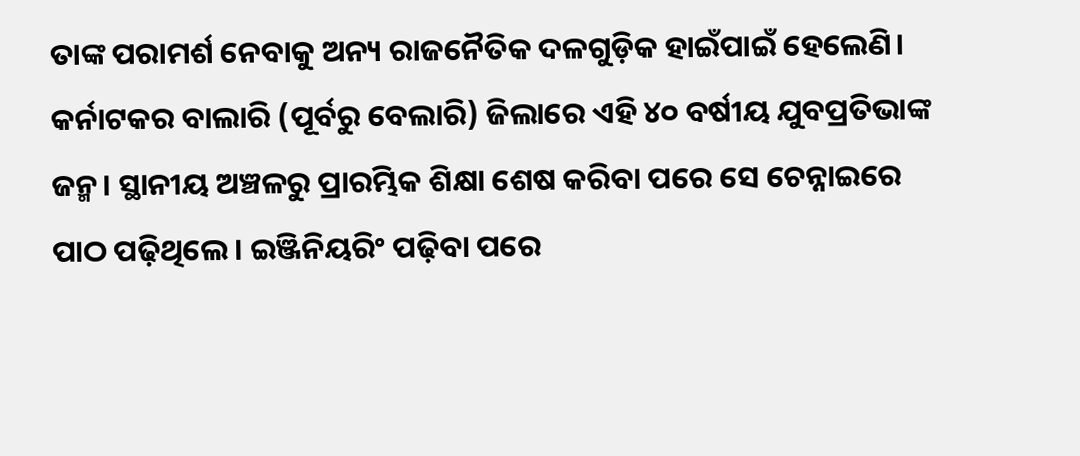ତାଙ୍କ ପରାମର୍ଶ ନେବାକୁ ଅନ୍ୟ ରାଜନୈତିକ ଦଳଗୁଡ଼ିକ ହାଇଁପାଇଁ ହେଲେଣି।
କର୍ନାଟକର ବାଲାରି (ପୂର୍ବରୁ ବେଲାରି) ଜିଲାରେ ଏହି ୪୦ ବର୍ଷୀୟ ଯୁବପ୍ରତିଭାଙ୍କ ଜନ୍ମ। ସ୍ଥାନୀୟ ଅଞ୍ଚଳରୁ ପ୍ରାରମ୍ଭିକ ଶିକ୍ଷା ଶେଷ କରିବା ପରେ ସେ ଚେନ୍ନାଇରେ ପାଠ ପଢ଼ିଥିଲେ। ଇଞ୍ଜିନିୟରିଂ ପଢ଼ିବା ପରେ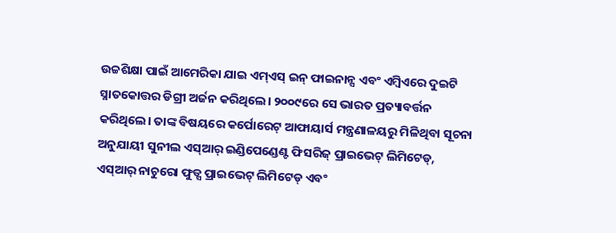ଉଚ୍ଚଶିକ୍ଷା ପାଇଁ ଆମେରିକା ଯାଇ ଏମ୍ଏସ୍ ଇନ୍ ଫାଇନାନ୍ସ ଏବଂ ଏମ୍ବିଏରେ ଦୁଇଟି ସ୍ନାତକୋତ୍ତର ଡିଗ୍ରୀ ଅର୍ଜନ କରିଥିଲେ। ୨୦୦୯ରେ ସେ ଭାରତ ପ୍ରତ୍ୟାବର୍ତ୍ତନ କରିଥିଲେ। ତାଙ୍କ ବିଷୟରେ କର୍ପୋରେଟ୍ ଆଫାୟାର୍ସ ମନ୍ତ୍ରଣାଳୟରୁ ମିଳିଥିବା ସୂଚନା ଅନୁଯାୟୀ ସୁନୀଲ ଏସ୍ଆର୍ ଇଣ୍ଡିପେଣ୍ଡେଣ୍ଟ ଫିସରିଜ୍ ପ୍ରାଇଭେଟ୍ ଲିମିଟେଡ୍, ଏସ୍ଆର୍ ନାଚୁରୋ ଫୁଡ୍ସ ପ୍ରାଇଭେଟ୍ ଲିମିଟେଡ୍ ଏବଂ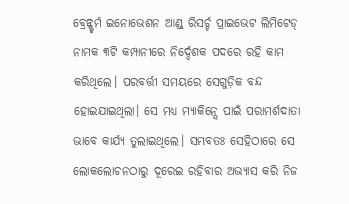ବ୍ରେନ୍ଷ୍ଟର୍ମ ଇନୋଭେଶନ ଆଣ୍ଡ୍ ରିସର୍ଚ୍ଚ ପ୍ରାଇଭେଟ ଲିମିଟେଡ୍ ନାମକ ୩ଟି କମ୍ପାନୀରେ ନିର୍ଦ୍ଦେଶକ ପଦରେ ରହି କାମ କରିଥିଲେ। ପରବର୍ତ୍ତୀ ସମୟରେ ସେଗୁଡ଼ିକ ବନ୍ଦ ହୋଇଯାଇଥିଲା। ସେ ମଧ୍ୟ ମ୍ୟାକିନ୍ସେ ପାଇଁ ପରାମର୍ଶଦାତା ଭାବେ କାର୍ଯ୍ୟ ତୁଲାଇଥିଲେ। ସମ୍ଭବତଃ ସେହିଠାରେ ସେ ଲୋକଲୋଚନଠାରୁ ଦୂରେଇ ରହିବାର ଅଭ୍ୟାସ କରି ନିଜ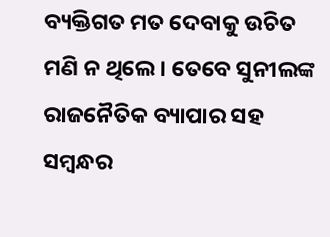ବ୍ୟକ୍ତିଗତ ମତ ଦେବାକୁ ଉଚିତ ମଣି ନ ଥିଲେ। ତେବେ ସୁନୀଲଙ୍କ ରାଜନୈତିକ ବ୍ୟାପାର ସହ ସମ୍ବନ୍ଧର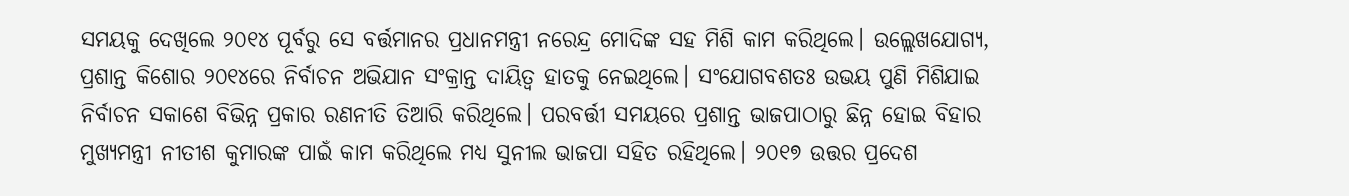ସମୟକୁ ଦେଖିଲେ ୨୦୧୪ ପୂର୍ବରୁ ସେ ବର୍ତ୍ତମାନର ପ୍ରଧାନମନ୍ତ୍ରୀ ନରେନ୍ଦ୍ର ମୋଦିଙ୍କ ସହ ମିଶି କାମ କରିଥିଲେ। ଉଲ୍ଲେଖଯୋଗ୍ୟ, ପ୍ରଶାନ୍ତ କିଶୋର ୨୦୧୪ରେ ନିର୍ବାଚନ ଅଭିଯାନ ସଂକ୍ରାନ୍ତ ଦାୟିତ୍ୱ ହାତକୁ ନେଇଥିଲେ। ସଂଯୋଗବଶତଃ ଉଭୟ ପୁଣି ମିଶିଯାଇ ନିର୍ବାଚନ ସକାଶେ ବିଭିନ୍ନ ପ୍ରକାର ରଣନୀତି ତିଆରି କରିଥିଲେ। ପରବର୍ତ୍ତୀ ସମୟରେ ପ୍ରଶାନ୍ତ ଭାଜପାଠାରୁ ଛିନ୍ନ ହୋଇ ବିହାର ମୁଖ୍ୟମନ୍ତ୍ରୀ ନୀତୀଶ କୁମାରଙ୍କ ପାଇଁ କାମ କରିଥିଲେ ମଧ୍ୟ ସୁନୀଲ ଭାଜପା ସହିତ ରହିଥିଲେ। ୨୦୧୭ ଉତ୍ତର ପ୍ରଦେଶ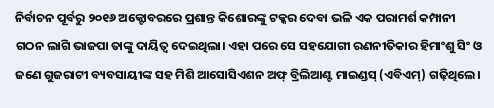ନିର୍ବାଚନ ପୂର୍ବରୁ ୨୦୧୬ ଅକ୍ଟୋବରରେ ପ୍ରଶାନ୍ତ କିଶୋରଙ୍କୁ ଟକ୍କର ଦେବା ଭଳି ଏକ ପରାମର୍ଶ କମ୍ପାନୀ ଗଠନ ଲାଗି ଭାଜପା ତାଙ୍କୁ ଦାୟିତ୍ୱ ଦେଇଥିଲା। ଏହା ପରେ ସେ ସହଯୋଗୀ ରଣନୀତିକାର ହିମାଂଶୁ ସିଂ ଓ ଜଣେ ଗୁଜରାଟୀ ବ୍ୟବସାୟୀଙ୍କ ସହ ମିଶି ଆସୋସିଏଶନ ଅଫ୍ ବ୍ରିଲିଆଣ୍ଟ ମାଇଣ୍ଡସ୍ (ଏବିଏମ୍) ଗଢ଼ିଥିଲେ।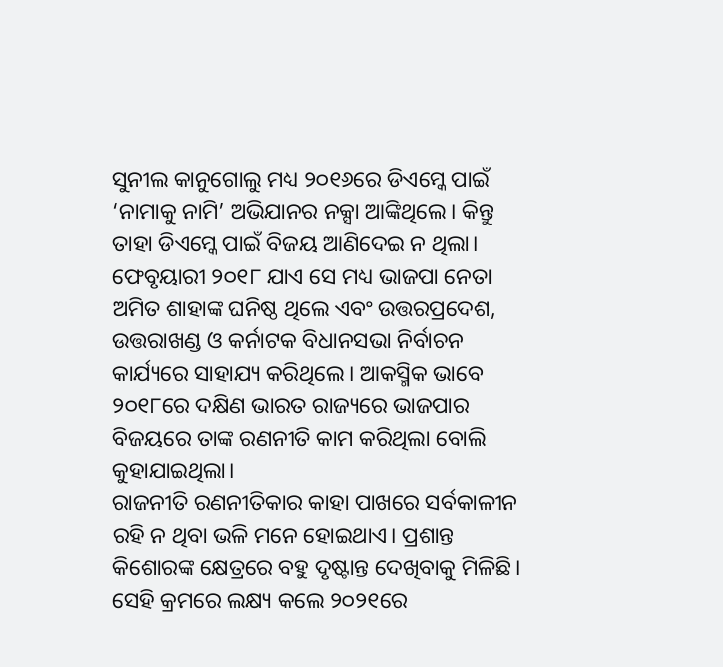ସୁନୀଲ କାନୁଗୋଲୁ ମଧ୍ୟ ୨୦୧୬ରେ ଡିଏମ୍କେ ପାଇଁ ‘ନାମାକୁ ନାମି’ ଅଭିଯାନର ନକ୍ସା ଆଙ୍କିଥିଲେ। କିନ୍ତୁ ତାହା ଡିଏମ୍କେ ପାଇଁ ବିଜୟ ଆଣିଦେଇ ନ ଥିଲା। ଫେବୃୟାରୀ ୨୦୧୮ ଯାଏ ସେ ମଧ୍ୟ ଭାଜପା ନେତା ଅମିତ ଶାହାଙ୍କ ଘନିଷ୍ଠ ଥିଲେ ଏବଂ ଉତ୍ତରପ୍ରଦେଶ, ଉତ୍ତରାଖଣ୍ଡ ଓ କର୍ନାଟକ ବିଧାନସଭା ନିର୍ବାଚନ କାର୍ଯ୍ୟରେ ସାହାଯ୍ୟ କରିଥିଲେ। ଆକସ୍ମିକ ଭାବେ ୨୦୧୮ରେ ଦକ୍ଷିଣ ଭାରତ ରାଜ୍ୟରେ ଭାଜପାର ବିଜୟରେ ତାଙ୍କ ରଣନୀତି କାମ କରିଥିଲା ବୋଲି କୁହାଯାଇଥିଲା।
ରାଜନୀତି ରଣନୀତିକାର କାହା ପାଖରେ ସର୍ବକାଳୀନ ରହି ନ ଥିବା ଭଳି ମନେ ହୋଇଥାଏ। ପ୍ରଶାନ୍ତ କିଶୋରଙ୍କ କ୍ଷେତ୍ରରେ ବହୁ ଦୃଷ୍ଟାନ୍ତ ଦେଖିବାକୁ ମିଳିଛି। ସେହି କ୍ରମରେ ଲକ୍ଷ୍ୟ କଲେ ୨୦୨୧ରେ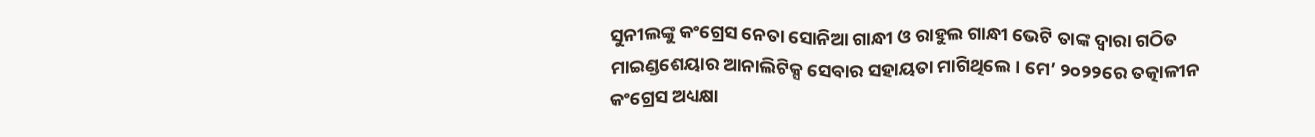ସୁନୀଲଙ୍କୁ କଂଗ୍ରେସ ନେତା ସୋନିଆ ଗାନ୍ଧୀ ଓ ରାହୁଲ ଗାନ୍ଧୀ ଭେଟି ତାଙ୍କ ଦ୍ୱାରା ଗଠିତ ମାଇଣ୍ଡଶେୟାର ଆନାଲିଟିକ୍ସ ସେବାର ସହାୟତା ମାଗିଥିଲେ। ମେ’ ୨୦୨୨ରେ ତତ୍କାଳୀନ କଂଗ୍ରେସ ଅଧ୍ୟକ୍ଷା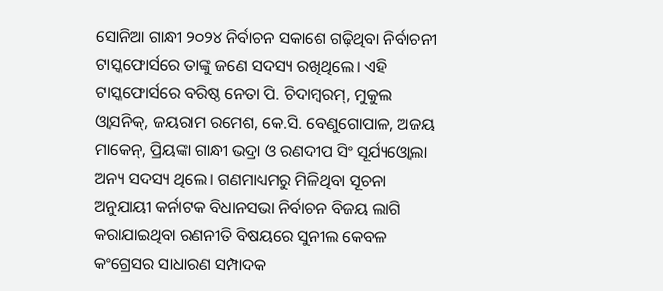ସୋନିଆ ଗାନ୍ଧୀ ୨୦୨୪ ନିର୍ବାଚନ ସକାଶେ ଗଢ଼ିଥିବା ନିର୍ବାଚନୀ ଟାସ୍କଫୋର୍ସରେ ତାଙ୍କୁ ଜଣେ ସଦସ୍ୟ ରଖିଥିଲେ। ଏହି ଟାସ୍କଫୋର୍ସରେ ବରିଷ୍ଠ ନେତା ପି. ଚିଦାମ୍ବରମ୍, ମୁକୁଲ ଓ୍ବାସନିକ୍, ଜୟରାମ ରମେଶ, କେ.ସି. ବେଣୁଗୋପାଳ, ଅଜୟ ମାକେନ୍, ପ୍ରିୟଙ୍କା ଗାନ୍ଧୀ ଭଦ୍ରା ଓ ରଣଦୀପ ସିଂ ସୂର୍ଯ୍ୟଓ୍ବୋଲା ଅନ୍ୟ ସଦସ୍ୟ ଥିଲେ। ଗଣମାଧ୍ୟମରୁ ମିଳିଥିବା ସୂଚନା ଅନୁଯାୟୀ କର୍ନାଟକ ବିଧାନସଭା ନିର୍ବାଚନ ବିଜୟ ଲାଗି କରାଯାଇଥିବା ରଣନୀତି ବିଷୟରେ ସୁନୀଲ କେବଳ କଂଗ୍ରେସର ସାଧାରଣ ସମ୍ପାଦକ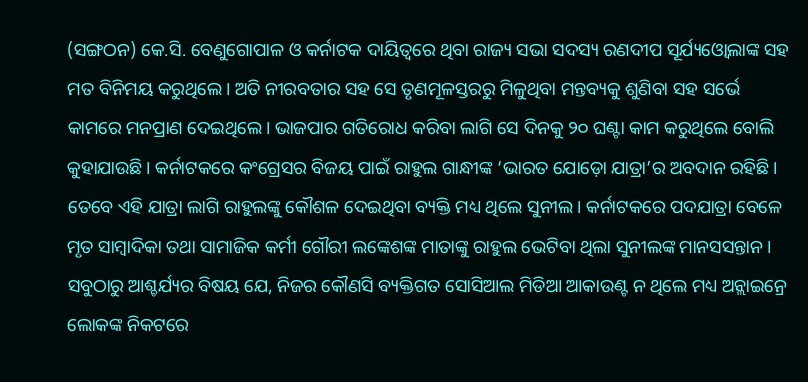(ସଙ୍ଗଠନ) କେ.ସି. ବେଣୁଗୋପାଳ ଓ କର୍ନାଟକ ଦାୟିତ୍ୱରେ ଥିବା ରାଜ୍ୟ ସଭା ସଦସ୍ୟ ରଣଦୀପ ସୂର୍ଯ୍ୟଓ୍ବୋଲାଙ୍କ ସହ ମତ ବିନିମୟ କରୁଥିଲେ। ଅତି ନୀରବତାର ସହ ସେ ତୃଣମୂଳସ୍ତରରୁ ମିଳୁଥିବା ମନ୍ତବ୍ୟକୁ ଶୁଣିବା ସହ ସର୍ଭେ କାମରେ ମନପ୍ରାଣ ଦେଇଥିଲେ। ଭାଜପାର ଗତିରୋଧ କରିବା ଲାଗି ସେ ଦିନକୁ ୨୦ ଘଣ୍ଟା କାମ କରୁଥିଲେ ବୋଲି କୁହାଯାଉଛି। କର୍ନାଟକରେ କଂଗ୍ରେସର ବିଜୟ ପାଇଁ ରାହୁଲ ଗାନ୍ଧୀଙ୍କ ‘ଭାରତ ଯୋଡ଼ୋ ଯାତ୍ରା’ର ଅବଦାନ ରହିଛି। ତେବେ ଏହି ଯାତ୍ରା ଲାଗି ରାହୁଲଙ୍କୁ କୌଶଳ ଦେଇଥିବା ବ୍ୟକ୍ତି ମଧ୍ୟ ଥିଲେ ସୁନୀଲ। କର୍ନାଟକରେ ପଦଯାତ୍ରା ବେଳେ ମୃତ ସାମ୍ବାଦିକା ତଥା ସାମାଜିକ କର୍ମୀ ଗୌରୀ ଲଙ୍କେଶଙ୍କ ମାତାଙ୍କୁ ରାହୁଲ ଭେଟିବା ଥିଲା ସୁନୀଲଙ୍କ ମାନସସନ୍ତାନ। ସବୁଠାରୁ ଆଶ୍ଚର୍ଯ୍ୟର ବିଷୟ ଯେ, ନିଜର କୌଣସି ବ୍ୟକ୍ତିଗତ ସୋସିଆଲ ମିଡିଆ ଆକାଉଣ୍ଟ ନ ଥିଲେ ମଧ୍ୟ ଅନ୍ଲାଇନ୍ରେ ଲୋକଙ୍କ ନିକଟରେ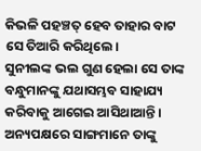କିଭଳି ପହଞ୍ଚତ୍ ହେବ ତାହାର ବାଟ ସେ ତିଆରି କରିଥିଲେ।
ସୁନୀଲଙ୍କ ଭଲ ଗୁଣ ହେଲା ସେ ତାଙ୍କ ବନ୍ଧୁମାନଙ୍କୁ ଯଥାସମ୍ଭବ ସାହାଯ୍ୟ କରିବାକୁ ଆଗେଇ ଆସିଥାଆନ୍ତି। ଅନ୍ୟପକ୍ଷରେ ସାଙ୍ଗମାନେ ତାଙ୍କୁ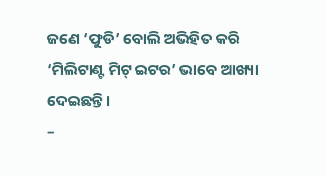ଜଣେ ‘ଫୁଡି’ ବୋଲି ଅଭିହିତ କରି ‘ମିଲିଟାଣ୍ଟ ମିଟ୍ ଇଟର’ ଭାବେ ଆଖ୍ୟା ଦେଇଛନ୍ତି।
–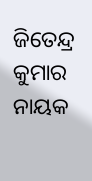ଜିତେନ୍ଦ୍ର କୁମାର ନାୟକ